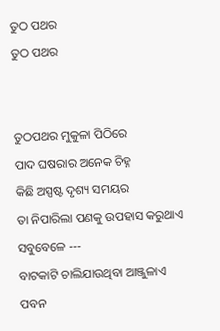ତୁଠ ପଥର
ତୁଠ ପଥର


ତୁଠପଥର ମୁକୁଳା ପିଠିରେ
ପାଦ ଘଷରାର ଅନେକ ଚିହ୍ନ
କିଛି ଅସ୍ପଷ୍ଟ ଦୃଶ୍ୟ ସମୟର
ତା ନିପାରିଲା ପଣକୁ ଉପହାସ କରୁଥାଏ
ସବୁବେଳେ ---
ବାଟକାଟି ଚାଲିଯାଉଥିବା ଆଞ୍ଜୁଳାଏ ପବନ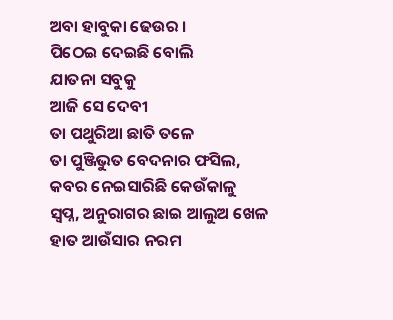ଅବା ହାବୁକା ଢେଉର ।
ପିଠେଇ ଦେଇଛି ବୋଲି
ଯାତନା ସବୁକୁ
ଆଜି ସେ ଦେବୀ
ତା ପଥୁରିଆ ଛାତି ତଳେ
ତା ପୁଞ୍ଜିଭୁତ ବେଦନାର ଫସିଲ,
କବର ନେଇସାରିଛି କେଉଁକାଳୁ
ସ୍ୱପ୍ନ, ଅନୁରାଗର ଛାଇ ଆଲୁଅ ଖେଳ
ହାତ ଆଉଁସାର ନରମ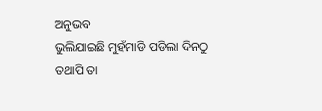ଅନୁଭବ
ଭୁଲିଯାଇଛି ମୁହଁମାଡି ପଡିଲା ଦିନଠୁ
ତଥାପି ତା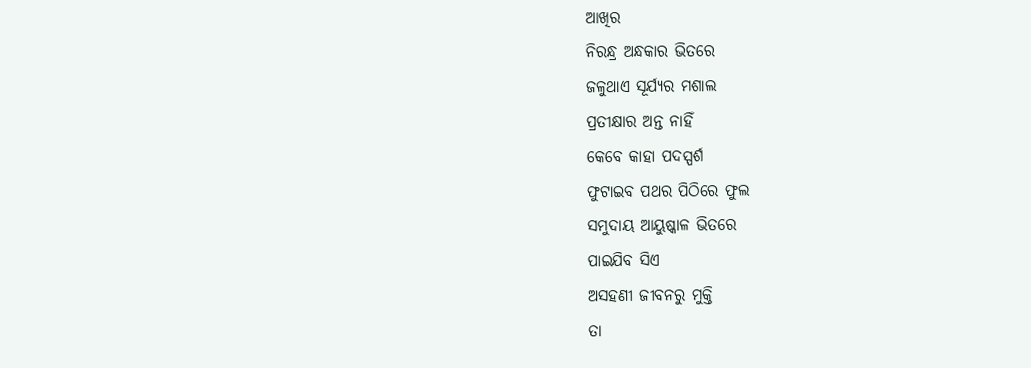ଆଖିର
ନିରନ୍ଧ୍ର ଅନ୍ଧକାର ଭିତରେ
ଜଳୁଥାଏ ସୂର୍ଯ୍ୟର ମଶାଲ
ପ୍ରତୀକ୍ଷାର ଅନ୍ତ ନାହିଁ
କେବେ କାହା ପଦସ୍ପର୍ଶ
ଫୁଟାଇବ ପଥର ପିଠିରେ ଫୁଲ
ସମୁଦାୟ ଆୟୁଷ୍କାଳ ଭିତରେ
ପାଇଯିବ ସିଏ
ଅସହଣୀ ଜୀବନରୁ ମୁକ୍ତି
ତା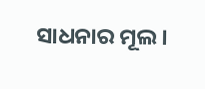ସାଧନାର ମୂଲ ।